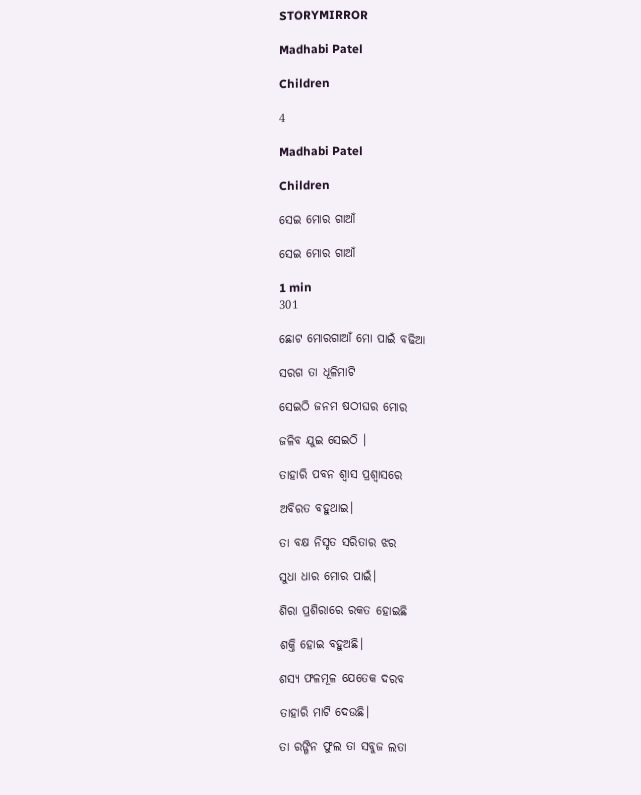STORYMIRROR

Madhabi Patel

Children

4

Madhabi Patel

Children

ସେଇ ମୋର ଗାଆଁ

ସେଇ ମୋର ଗାଆଁ

1 min
301

ଛୋଟ ମୋରଗାଆଁ ମୋ ପାଇଁ ବଢିଆ

ସରଗ ତା ଧୂଳିମାଟି

ସେଇଠି ଜନମ ଷଠୀଘର ମୋର

ଜଳିବ ଯୁଇ ସେଇଠି ।

ତାହାରି ପବନ ଶ୍ବାସ ପ୍ରଶ୍ବାସରେ

ଅବିରତ ବହୁଥାଇ।

ତା ବକ୍ଷ ନିସୃତ ସରିତାର ଝର

ସୁଧା ଧାର ମୋର ପାଇଁ।

ଶିରା ପ୍ରଶିରାରେ ରକତ ହୋଇଛି

ଶକ୍ତି ହୋଇ ବହୁଅଛି।

ଶସ୍ୟ ଫଳମୂଳ ଯେତେକ ଦରବ

ତାହାରି ମାଟି ଦେଉଛି।

ତା ରଙ୍ଗିନ ଫୁଲ ତା ସବୁଜ ଲତା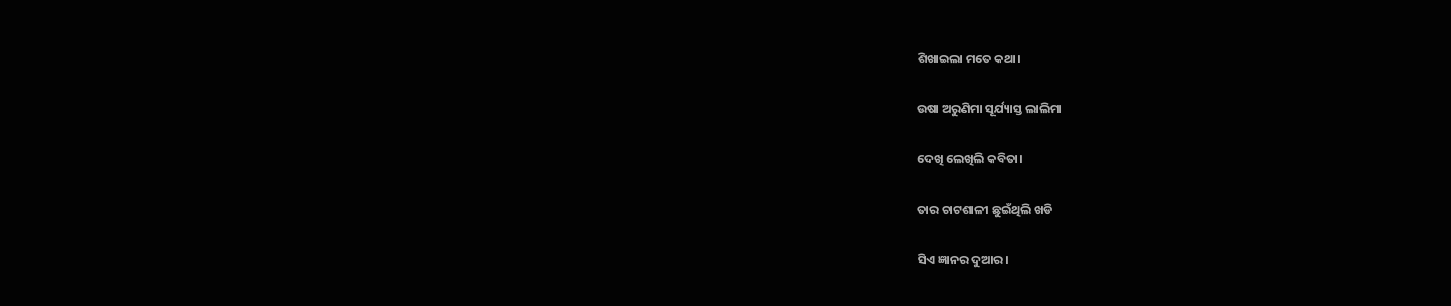ଶିଖାଇଲା ମତେ କଥା।

ଉଷା ଅରୁଣିମା ସୂର୍ଯ୍ୟାସ୍ତ ଲାଲିମା

ଦେଖି ଲେଖିଲି କବିତା।

ତାର ଚାଟଶାଳୀ ଛୁଇଁଥିଲି ଖଡି

ସିଏ ଜ୍ଞାନର ଦୁଆର।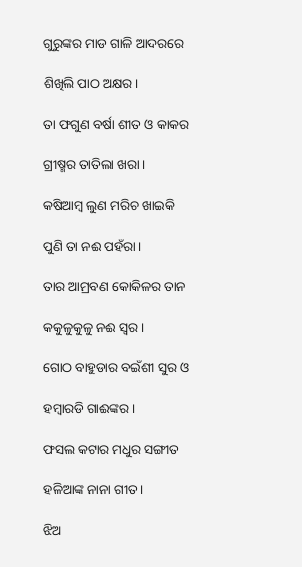ଗୁରୁଙ୍କର ମାଡ ଗାଳି ଆଦରରେ

ଶିଖିଲି ପାଠ ଅକ୍ଷର।

ତା ଫଗୁଣ ବର୍ଷା ଶୀତ ଓ କାକର

ଗ୍ରୀଷ୍ମର ତାତିଲା ଖରା।

କଷିଆମ୍ବ ଲୁଣ ମରିଚ ଖାଇକି

ପୁଣି ତା ନଈ ପହଁରା।

ତାର ଆମ୍ରବଣ କୋକିଳର ତାନ

କକୁଳୁକୁଳୁ ନଈ ସ୍ବର।

ଗୋଠ ବାହୁଡାର ବଇଁଶୀ ସୁର ଓ

ହମ୍ବାରଡି ଗାଈଙ୍କର।

ଫସଲ କଟାର ମଧୁର ସଙ୍ଗୀତ

ହଳିଆଙ୍କ ନାନା ଗୀତ।

ଝିଅ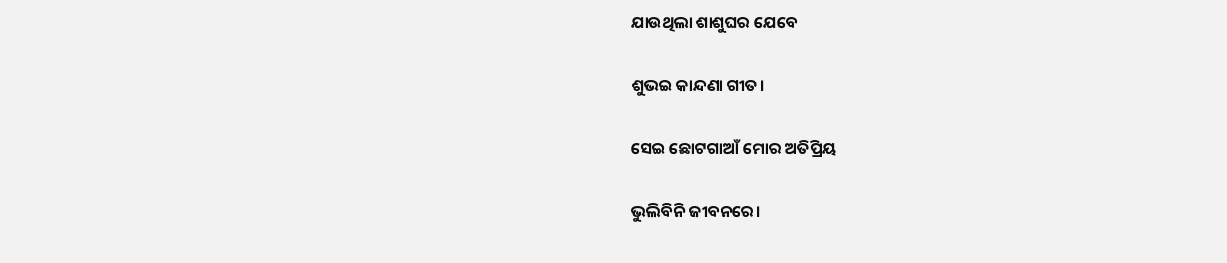ଯାଉଥିଲା ଶାଶୁଘର ଯେବେ

ଶୁଭଇ କାନ୍ଦଣା ଗୀତ।

ସେଇ ଛୋଟଗାଆଁ ମୋର ଅତିପ୍ରିୟ

ଭୁଲିବିନି ଜୀବନରେ।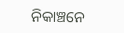ନିକାଞ୍ଚନେ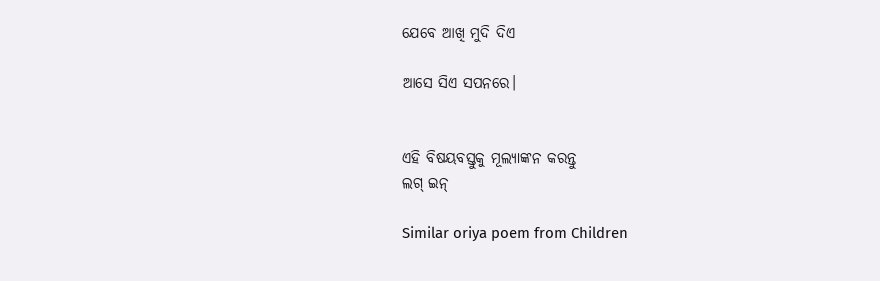ଯେବେ ଆଖି ମୁଦି ଦିଏ

ଆସେ ସିଏ ସପନରେ।


ଏହି ବିଷୟବସ୍ତୁକୁ ମୂଲ୍ୟାଙ୍କନ କରନ୍ତୁ
ଲଗ୍ ଇନ୍

Similar oriya poem from Children